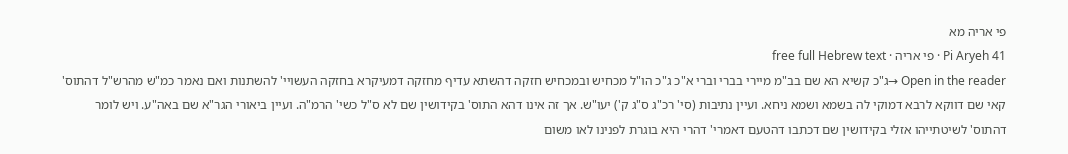פי אריה מא
Pi Aryeh 41 · פי אריה · free full Hebrew text
Open in the reader →ג"כ קשיא הא שם בב"מ מיירי בברי וברי א"כ ג"כ הו"ל מכחיש ובמכחיש חזקה דהשתא עדיף מחזקה דמעיקרא בחזקה העשויי' להשתנות ואם נאמר כמ"ש מהרש"ל דהתוס' קאי שם דווקא לרבא דמוקי לה בשמא ושמא ניחא. ועיין נתיבות (סי' רכ"ג ס"ג ק') יעו"ש. אך זה אינו דהא התוס' בקידושין שם לא ס"ל כשי' הרמ"ה. ועיין ביאורי הגר"א שם באה"ע. ויש לומר דהתוס' לשיטתייהו אזלי בקידושין שם דכתבו דהטעם דאמרי' דהרי היא בוגרת לפנינו לאו משום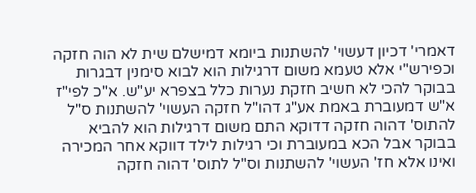דאמרי' דכיון דעשוי' להשתנות ביומא דמישלם שית לא הוה חזקה וכפירש"י אלא טעמא משום דרגילות הוא לבוא סימנין דבגרות בבוקר להכי לא חשיב חזקת נערות כלל בצפרא יע"ש. א"כ לפי"ז א"ש דמעוברת באמת אע"ג דהו"ל חזקה העשוי' להשתנות ס"ל להתוס' דהוה חזקה דדוקא התם משום דרגילות הוא להביא בבוקר אבל הכא במעוברת וכי רגילות לילד דווקא אחר המכירה ואינו אלא חז' העשוי' להשתנות וס"ל לתוס' דהוה חזקה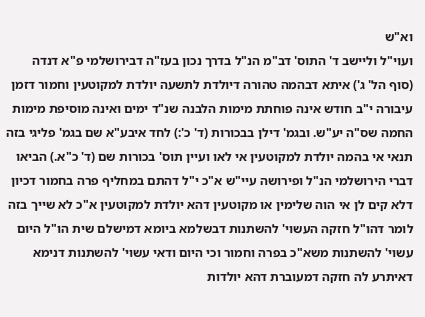וא"ש
ועוי"ל וליישב ד' התוס' דב"מ הנ"ל בדרך נכון בעז"ה דבירושלמי פ"א דנדה (סוף הל' ג') איתא דבהמה טהורה דיולדת לתשעה יולדת למקוטעין וחמור דזמן עיבורה י"ב חודש אינה פוחתת מימות הלבנה שנ"ד ימים ואינה מוסיפת מימות החמה שס"ה יע"ש. ובגמ' דילן בבכורות (ד' כ':) לחד איבע"א שם בגמ' פליגי בזה תנאי אי בהמה יולדת למקוטעין אי לאו ועיין תוס' בכורות שם (ד' כ"א.) הביאו דברי הירושלמי הנ"ל ופירושה עיי"ש א"כ י"ל דהתם במחליף פרה בחמור דכיון דלא קים לן אי הוה שלימין או מקוטעין דהא יולדת למקוטעין א"כ לא שייך בזה לומר דהו"ל חזקה העשוי' להשתנות דבשלמא ביומא דמישלם שית הו"ל היום עשוי' להשתנות משא"כ בפרה וחמור וכי היום ודאי עשוי' להשתנות דנימא דאיתרע לה חזקה דמעוברת דהא יולדות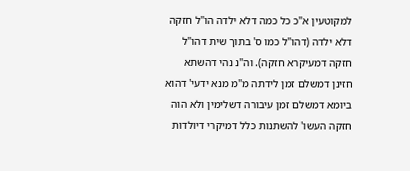למקוטעין א"כ כל כמה דלא ילדה הו"ל חזקה דלא ילדה (דהו"ל כמו ס' בתוך שית דהו"ל חזקה דמעיקרא חזקה). וה"נ נהי דהשתא חזינן דמשלם זמן לידתה מ"מ מנא ידעי' דהוא ביומא דמשלם זמן עיבורה דשלימין ולא הוה חזקה העשו' להשתנות כלל דמיקרי דיולדות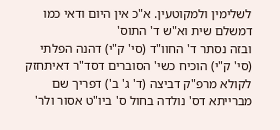לשלימין ולמקוטעין. א"כ אין היום ודאי כמו דמשלם שית וא"ש ד' התוס'
ובזה נסתר ד' החוו"ד (סי' ק"י) דהנה הפלתי (סי' ק"י) הוכיח כשי' הסוברים דסד"ר דאיתחזק לקולא מרפ"ק דביצה (ד' ג' ב') דפריך שם מברייתא דס' נולדה בחול ס' ביו"ט אסור ולר'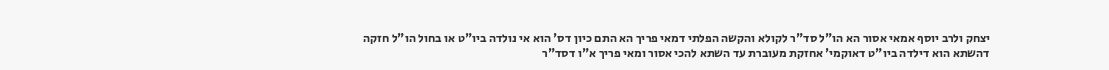יצחק ולרב יוסף אמאי אסור הא הו"ל סד"ר לקולא והקשה הפלתי דמאי פריך הא התם כיון דס' הוא אי נולדה ביו"ט או בחול הו"ל חזקה דהשתא הוא דילדה ביו"ט דאוקמי' אחזקת מעוברת עד השתא להכי אסור ומאי פריך א"ו דסד"ר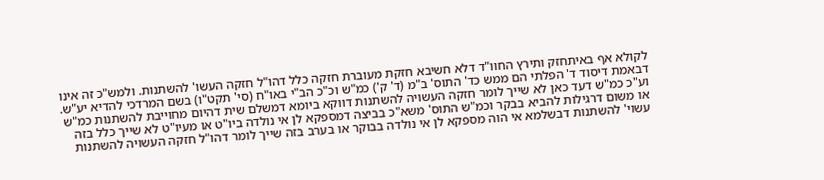לקולא אף באיתחזק ותירץ החוו"ד דלא חשיבא חזקת מעוברת חזקה כלל דהו"ל חזקה העשו' להשתנות. ולמש"כ זה אינו דבאמת דיסוד ד' הפלתי הם ממש כד' התוס' ב"מ (ד' ק') כמ"ש וכ"כ הב"י באו"ח (סי' תקט"ו) בשם המרדכי להדיא יע"ש. וע"כ כמ"ש דעד כאן לא שייך לומר חזקה העשויה להשתנות דווקא ביומא דמשלם שית דהיום מחוייבת להשתנות כמ"ש או משום דרגילות להביא בבקר וכמ"ש התוס' משא"כ בביצה דמספקא לן אי נולדה ביו"ט או מעיו"ט לא שייך כלל בזה עשוי' להשתנות דבשלמא אי הוה מספקא לן אי נולדה בבוקר או בערב בזה שייך לומר דהו"ל חזקה העשויה להשתנות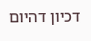דכיון דהיום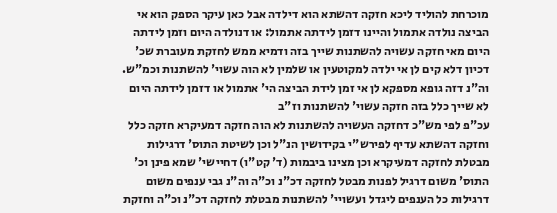מוכרחת להוליד ליכא חזקה דהשתא הוא דילדה אבל כאן עיקר הספק הוא אי הביצה נולדה אתמול והיינו דזמן לידתה אתמול: או דנולדה היום וזמן לידתה היום מאי חזקה עשויה להשתנות שייך בזה ודמיא ממש לחזקת מעוברת שכ' דכיון דלא קים לן אי ילדה למקוטעין או שלמין לא הוה עשוי' להשתנות וכמ"ש. וה"נ דזה גופא מספקא לן אי זמן לידת הביצה הי' אתמול או דזמן לידתה היום לא שייך כלל בזה חזקה עשוי' להשתנות וז"ב
עכ"פ לפי מש"כ דחזקה העשויה להשתנות לא הוה חזקה דמעיקרא חזקה כלל וחזקה דהשתא עדיף לפירש"י בקידושין הנ"ל וכן לשיטת התוס' דרגילות מבטלת לחזקה דמעיקרא וכן מצינו ביבמות (ד' קט"ו) דחיישי' שמא פינן וכ' התוס' משום דרגיל לפנות מבטל לחזקה דכ"נ וכ"ה וה"נ גבי ענפים משום דרגילות כל הענפים ליגדל ועשויי' להשתנות מבטלת לחזקה דכ"נ וכ"ה וחזקת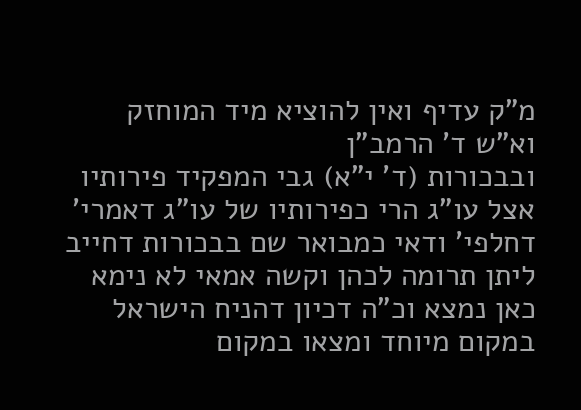מ"ק עדיף ואין להוציא מיד המוחזק וא"ש ד' הרמב"ן
ובבכורות (ד' י"א) גבי המפקיד פירותיו אצל עו"ג הרי כפירותיו של עו"ג דאמרי' דחלפי' ודאי כמבואר שם בבכורות דחייב ליתן תרומה לכהן וקשה אמאי לא נימא כאן נמצא וכ"ה דכיון דהניח הישראל במקום מיוחד ומצאו במקום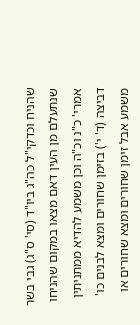שהניח וכדקי"ל כה"ג ביו"ד (סי' ס"ג) גבי בשר שנתעלם מן העין דאם מצאו במקום שהניחו אמרי' כ"נ וכ"ה וכן משמע להדיא ממתניתין דביצה (ד' י') בזימן שחורים ומצא לבנים כו' משמע אבל זימן שחורים ומצא שחורים או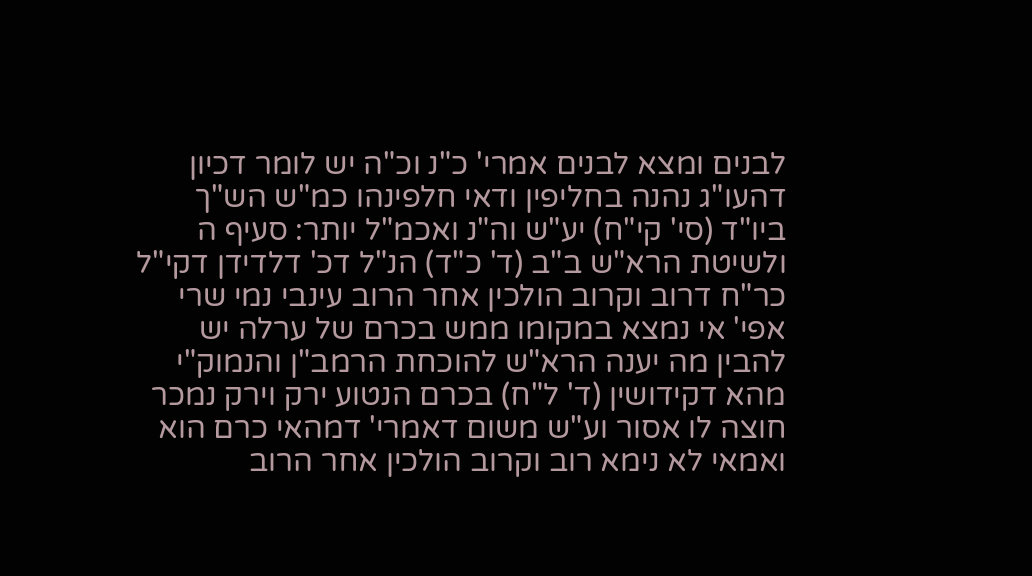לבנים ומצא לבנים אמרי' כ"נ וכ"ה יש לומר דכיון דהעו"ג נהנה בחליפין ודאי חלפינהו כמ"ש הש"ך ביו"ד (סי' קי"ח) יע"ש וה"נ ואכמ"ל יותר: סעיף ה
ולשיטת הרא"ש ב"ב (ד' כ"ד) הנ"ל דכ' דלדידן דקי"ל כר"ח דרוב וקרוב הולכין אחר הרוב עינבי נמי שרי אפי' אי נמצא במקומו ממש בכרם של ערלה יש להבין מה יענה הרא"ש להוכחת הרמב"ן והנמוק"י מהא דקידושין (ד' ל"ח) בכרם הנטוע ירק וירק נמכר חוצה לו אסור וע"ש משום דאמרי' דמהאי כרם הוא ואמאי לא נימא רוב וקרוב הולכין אחר הרוב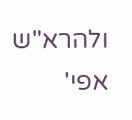ולהרא"ש אפי'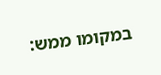במקומו ממש: